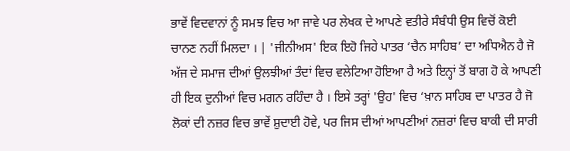ਭਾਵੇਂ ਵਿਦਵਾਨਾਂ ਨੂੰ ਸਮਝ ਵਿਚ ਆ ਜਾਵੇ ਪਰ ਲੇਖਕ ਦੇ ਆਪਣੇ ਵਤੀਰੇ ਸੰਬੰਧੀ ਉਸ ਵਿਚੋਂ ਕੋਈ ਚਾਨਣ ਨਹੀਂ ਮਿਲਦਾ । | 'ਜੀਨੀਅਸ' ਇਕ ਇਹੋ ਜਿਹੇ ਪਾਤਰ ‘ਚੈਨ ਸਾਹਿਬ’ ਦਾ ਅਧਿਐਨ ਹੈ ਜੋ ਅੱਜ ਦੇ ਸਮਾਜ ਦੀਆਂ ਉਲਝੀਆਂ ਤੰਦਾਂ ਵਿਚ ਵਲੇਟਿਆ ਹੋਇਆ ਹੈ ਅਤੇ ਇਨ੍ਹਾਂ ਤੋਂ ਬਾਗ ਹੋ ਕੇ ਆਪਣੀ ਹੀ ਇਕ ਦੁਨੀਆਂ ਵਿਚ ਮਗਨ ਰਹਿੰਦਾ ਹੈ । ਇਸੇ ਤਰ੍ਹਾਂ 'ਉਹ' ਵਿਚ ‘ਖ਼ਾਨ ਸਾਹਿਬ ਦਾ ਪਾਤਰ ਹੈ ਜੋ ਲੋਕਾਂ ਦੀ ਨਜ਼ਰ ਵਿਚ ਭਾਵੇਂ ਸ਼ੁਦਾਈ ਹੋਵੇ, ਪਰ ਜਿਸ ਦੀਆਂ ਆਪਣੀਆਂ ਨਜ਼ਰਾਂ ਵਿਚ ਬਾਕੀ ਦੀ ਸਾਰੀ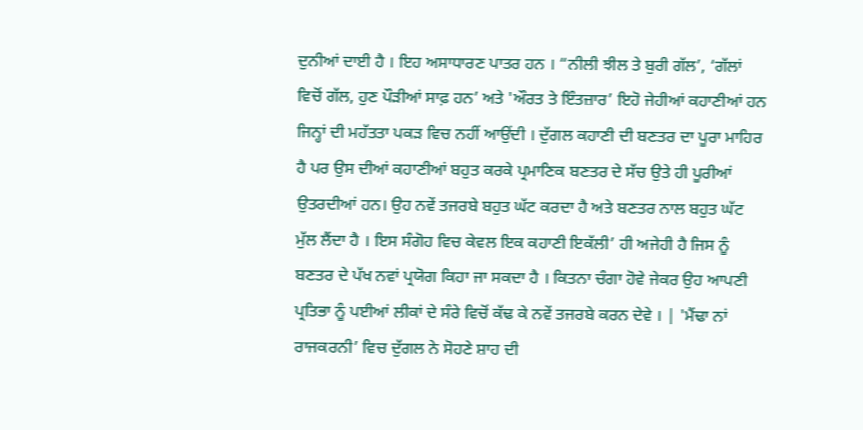ਦੁਨੀਆਂ ਦਾਈ ਹੈ । ਇਹ ਅਸਾਧਾਰਣ ਪਾਤਰ ਹਨ । “ਨੀਲੀ ਝੀਲ ਤੇ ਬੁਰੀ ਗੱਲ’, ‘ਗੱਲਾਂ ਵਿਚੋਂ ਗੱਲ, ਹੁਣ ਪੌੜੀਆਂ ਸਾਫ਼ ਹਨ’ ਅਤੇ 'ਔਰਤ ਤੇ ਇੰਤਜ਼ਾਰ’ ਇਹੋ ਜੇਹੀਆਂ ਕਹਾਣੀਆਂ ਹਨ ਜਿਨ੍ਹਾਂ ਦੀ ਮਹੱਤਤਾ ਪਕੜ ਵਿਚ ਨਹੀਂ ਆਉਂਦੀ । ਦੁੱਗਲ ਕਹਾਣੀ ਦੀ ਬਣਤਰ ਦਾ ਪੂਰਾ ਮਾਹਿਰ ਹੈ ਪਰ ਉਸ ਦੀਆਂ ਕਹਾਣੀਆਂ ਬਹੁਤ ਕਰਕੇ ਪ੍ਰਮਾਣਿਕ ਬਣਤਰ ਦੇ ਸੱਚ ਉਤੇ ਹੀ ਪੂਰੀਆਂ ਉਤਰਦੀਆਂ ਹਨ। ਉਹ ਨਵੇਂ ਤਜਰਬੇ ਬਹੁਤ ਘੱਟ ਕਰਦਾ ਹੈ ਅਤੇ ਬਣਤਰ ਨਾਲ ਬਹੁਤ ਘੱਟ ਮੁੱਲ ਲੈਂਦਾ ਹੈ । ਇਸ ਸੰਗੋਹ ਵਿਚ ਕੇਵਲ ਇਕ ਕਹਾਣੀ ਇਕੱਲੀ’ ਹੀ ਅਜੇਹੀ ਹੈ ਜਿਸ ਨੂੰ ਬਣਤਰ ਦੇ ਪੱਖ ਨਵਾਂ ਪ੍ਰਯੋਗ ਕਿਹਾ ਜਾ ਸਕਦਾ ਹੈ । ਕਿਤਨਾ ਚੰਗਾ ਹੋਵੇ ਜੇਕਰ ਉਹ ਆਪਣੀ ਪ੍ਰਤਿਭਾ ਨੂੰ ਪਈਆਂ ਲੀਕਾਂ ਦੇ ਸੰਰੇ ਵਿਚੋਂ ਕੱਢ ਕੇ ਨਵੇਂ ਤਜਰਬੇ ਕਰਨ ਦੇਵੇ । | 'ਮੈਂਢਾ ਨਾਂ ਰਾਜਕਰਨੀ’ ਵਿਚ ਦੁੱਗਲ ਨੇ ਸੋਹਣੇ ਸ਼ਾਹ ਦੀ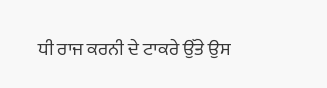ਧੀ ਰਾਜ ਕਰਨੀ ਦੇ ਟਾਕਰੇ ਉੱਤੇ ਉਸ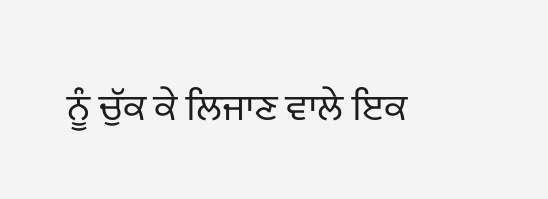ਨੂੰ ਚੁੱਕ ਕੇ ਲਿਜਾਣ ਵਾਲੇ ਇਕ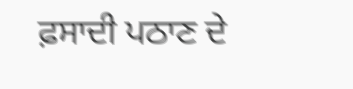ਫ਼ਸਾਦੀ ਪਠਾਣ ਦੇ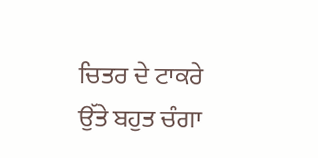ਚਿਤਰ ਦੇ ਟਾਕਰੇ ਉੱਤੇ ਬਹੁਤ ਚੰਗਾ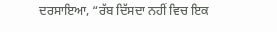ਦਰਸਾਇਆ, “ਰੱਬ ਦਿੱਸਦਾ ਨਹੀਂ ਵਿਚ ਇਕ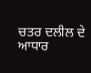ਚਤਰ ਦਲੀਲ ਦੇ ਆਧਾਰ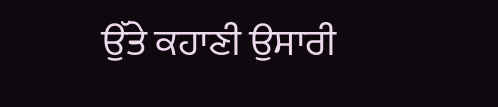ਉੱਤੇ ਕਹਾਣੀ ਉਸਾਰੀ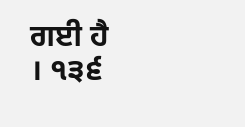ਗਈ ਹੈ । ੧੩੬